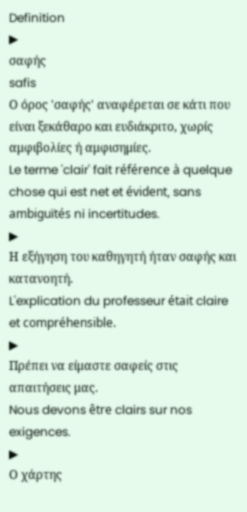Definition
▶
σαφής
safis
Ο όρος 'σαφής' αναφέρεται σε κάτι που είναι ξεκάθαρο και ευδιάκριτο, χωρίς αμφιβολίες ή αμφισημίες.
Le terme 'clair' fait référence à quelque chose qui est net et évident, sans ambiguïtés ni incertitudes.
▶
Η εξήγηση του καθηγητή ήταν σαφής και κατανοητή.
L'explication du professeur était claire et compréhensible.
▶
Πρέπει να είμαστε σαφείς στις απαιτήσεις μας.
Nous devons être clairs sur nos exigences.
▶
Ο χάρτης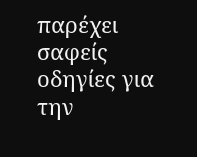παρέχει σαφείς οδηγίες για την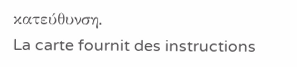κατεύθυνση.
La carte fournit des instructions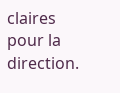claires pour la direction.